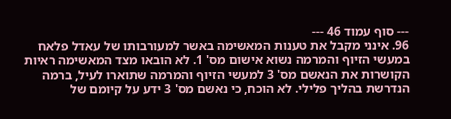--- סוף עמוד 46 ---
96. אינני מקבל את טענות המאשימה באשר למעורבותו של עאדל פלאח במעשי הזיוף והמרמה נשוא אישום מס' 1. לא הובאו מצד המאשימה ראיות הקושרות את הנאשם מס' 3 למעשי הזיוף והמרמה שתוארו לעיל, ברמה הנדרשת בהליך פלילי. לא הוכח, כי נאשם מס' 3 ידע על קיומם של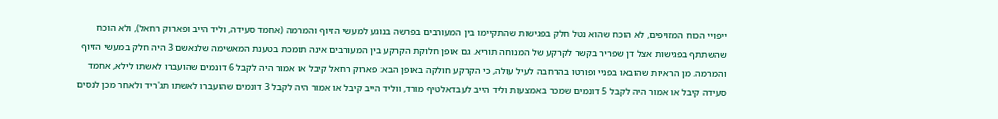ייפויי הכוח המזויפים, לא הוכח שהוא נטל חלק בפגישות שהתקיימו בין המעורבים בפרשה בנוגע למעשי הזיוף והמרמה (אחמד סעידה, וליד הייב ופארוק רחאל), ולא הוכח שהשתתף בפגישות אצל דן שפריר בקשר לקרקע של המנוחה תוריא. גם אופן חלוקת הקרקע בין המעורבים אינה תומכת בטענת המאשימה שלנאשם 3 היה חלק במעשי הזיוף והמרמה. מן הראיות שהובאו בפניי ופורטו בהרחבה לעיל עולה, כי הקרקע חולקה באופן הבא: פארוק רחאל קיבל או אמור היה לקבל 6 דונמים שהועברו לאשתו לילא, אחמד סעידה קיבל או אמור היה לקבל 5 דונמים שמכר באמצעות וליד הייב לעבדאלטיף מורד, ווליד הייב קיבל או אמור היה לקבל 3 דונמים שהועברו לאשתו תג'ריד ולאחר מכן לנסים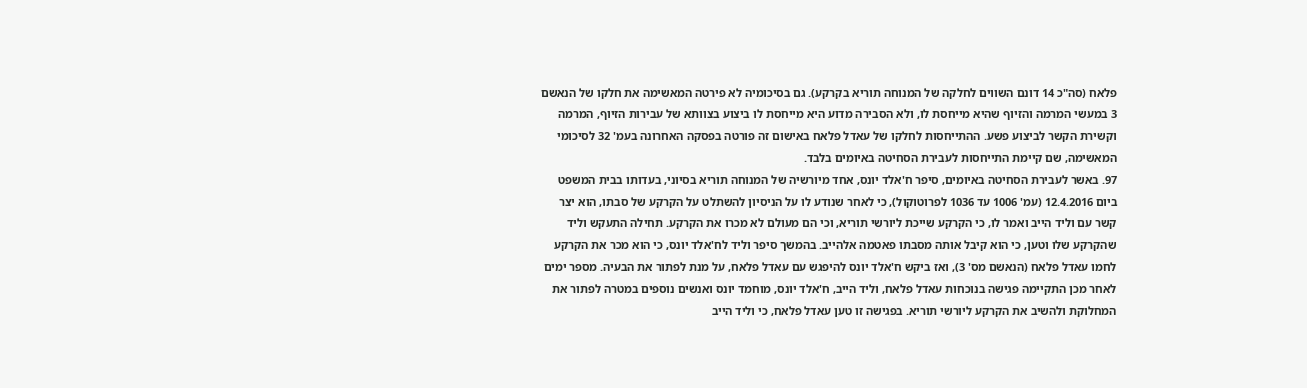פלאח (סה"כ 14 דונם השווים לחלקה של המנוחה תוריא בקרקע). גם בסיכומיה לא פירטה המאשימה את חלקו של הנאשם 3 במעשי המרמה והזיוף שהיא מייחסת לו, ולא הסבירה מדוע היא מייחסת לו ביצוע בצוותא של עבירות הזיוף, המרמה וקשירת הקשר לביצוע פשע. ההתייחסות לחלקו של עאדל פלאח באישום זה פורטה בפסקה האחרונה בעמ' 32 לסיכומי המאשימה, שם קיימת התייחסות לעבירת הסחיטה באיומים בלבד.
97. באשר לעבירת הסחיטה באיומים, סיפר ח'אלד יונס, אחד מיורשיה של המנוחה תוריא בסיוני, בעדותו בבית המשפט ביום 12.4.2016 (עמ' 1006 עד 1036 לפרוטוקול), כי לאחר שנודע לו על הניסיון להשתלט על הקרקע של סבתו, הוא יצר קשר עם וליד הייב ואמר לו, כי הקרקע שייכת ליורשי תוריא, וכי הם מעולם לא מכרו את הקרקע. תחילה התעקש וליד שהקרקע שלו וטען, כי הוא קיבל אותה מסבתו פאטמה אלהייב. בהמשך סיפר וליד לח'אלד יונס, כי הוא מכר את הקרקע לחמו עאדל פלאח (הנאשם מס' 3), ואז ביקש ח'אלד יונס להיפגש עם עאדל פלאח, על מנת לפתור את הבעיה. מספר ימים לאחר מכן התקיימה פגישה בנוכחות עאדל פלאח, וליד הייב, ח'אלד יונס, מוחמד יונס ואנשים נוספים במטרה לפתור את המחלוקת ולהשיב את הקרקע ליורשי תוריא. בפגישה זו טען עאדל פלאח, כי וליד הייב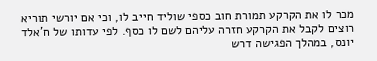מכר לו את הקרקע תמורת חוב כספי שוליד חייב לו, וכי אם יורשי תוריא רוצים לקבל את הקרקע חזרה עליהם לשם לו כסף. לפי עדותו של ח'אלד יונס, במהלך הפגישה דרש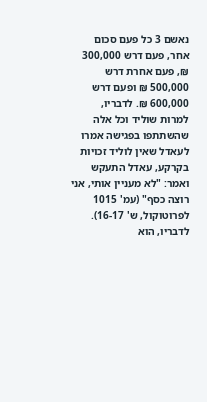נאשם 3 כל פעם סכום אחר, פעם דרש 300,000 ₪, פעם אחרת דרש 500,000 ₪ ופעם דרש 600,000 ₪. לדבריו, למרות שוליד וכל אלה שהשתתפו בפגישה אמרו לעאדל שאין לוליד זכויות בקרקע, עאדל התעקש ואמר: "לא מעניין אותי, אני רוצה כסף" (עמ' 1015 לפרוטוקול, ש' 16-17). לדבריו, הוא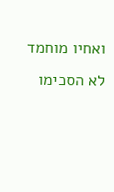ואחיו מוחמד לא הסכימו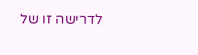לדרישה זו של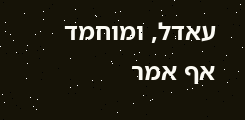עאדל, ומוחמד אף אמר